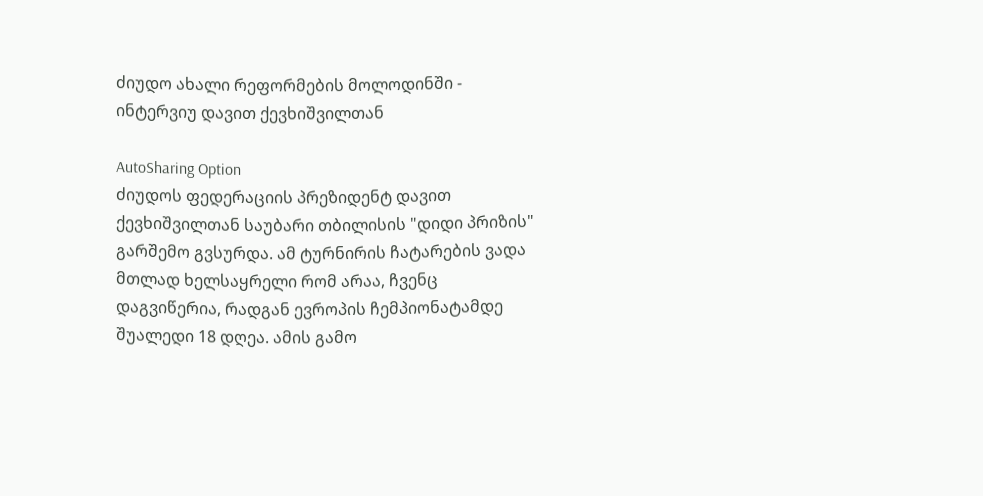ძიუდო ახალი რეფორმების მოლოდინში - ინტერვიუ დავით ქევხიშვილთან

AutoSharing Option
ძიუდოს ფედერაციის პრეზიდენტ დავით ქევხიშვილთან საუბარი თბილისის "დიდი პრიზის" გარშემო გვსურდა. ამ ტურნირის ჩატარების ვადა მთლად ხელსაყრელი რომ არაა, ჩვენც დაგვიწერია, რადგან ევროპის ჩემპიონატამდე შუალედი 18 დღეა. ამის გამო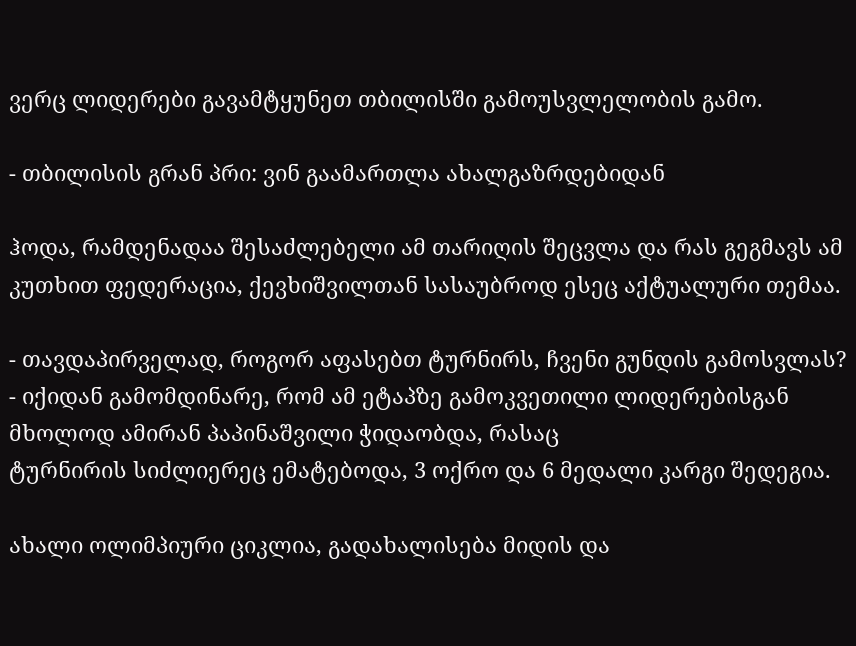ვერც ლიდერები გავამტყუნეთ თბილისში გამოუსვლელობის გამო.

- თბილისის გრან პრი: ვინ გაამართლა ახალგაზრდებიდან

ჰოდა, რამდენადაა შესაძლებელი ამ თარიღის შეცვლა და რას გეგმავს ამ კუთხით ფედერაცია, ქევხიშვილთან სასაუბროდ ესეც აქტუალური თემაა.

- თავდაპირველად, როგორ აფასებთ ტურნირს, ჩვენი გუნდის გამოსვლას?
- იქიდან გამომდინარე, რომ ამ ეტაპზე გამოკვეთილი ლიდერებისგან მხოლოდ ამირან პაპინაშვილი ჭიდაობდა, რასაც
ტურნირის სიძლიერეც ემატებოდა, 3 ოქრო და 6 მედალი კარგი შედეგია.

ახალი ოლიმპიური ციკლია, გადახალისება მიდის და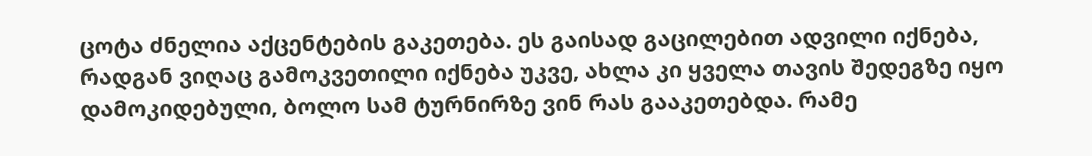ცოტა ძნელია აქცენტების გაკეთება. ეს გაისად გაცილებით ადვილი იქნება, რადგან ვიღაც გამოკვეთილი იქნება უკვე, ახლა კი ყველა თავის შედეგზე იყო დამოკიდებული, ბოლო სამ ტურნირზე ვინ რას გააკეთებდა. რამე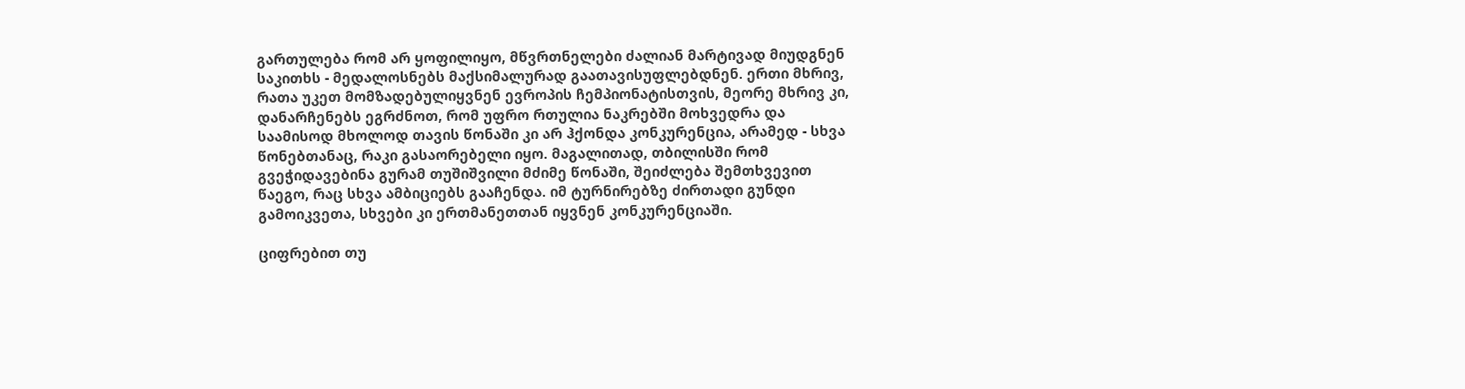გართულება რომ არ ყოფილიყო, მწვრთნელები ძალიან მარტივად მიუდგნენ საკითხს - მედალოსნებს მაქსიმალურად გაათავისუფლებდნენ. ერთი მხრივ, რათა უკეთ მომზადებულიყვნენ ევროპის ჩემპიონატისთვის, მეორე მხრივ კი, დანარჩენებს ეგრძნოთ, რომ უფრო რთულია ნაკრებში მოხვედრა და საამისოდ მხოლოდ თავის წონაში კი არ ჰქონდა კონკურენცია, არამედ - სხვა წონებთანაც, რაკი გასაორებელი იყო. მაგალითად, თბილისში რომ გვეჭიდავებინა გურამ თუშიშვილი მძიმე წონაში, შეიძლება შემთხვევით წაეგო, რაც სხვა ამბიციებს გააჩენდა. იმ ტურნირებზე ძირთადი გუნდი გამოიკვეთა, სხვები კი ერთმანეთთან იყვნენ კონკურენციაში.

ციფრებით თუ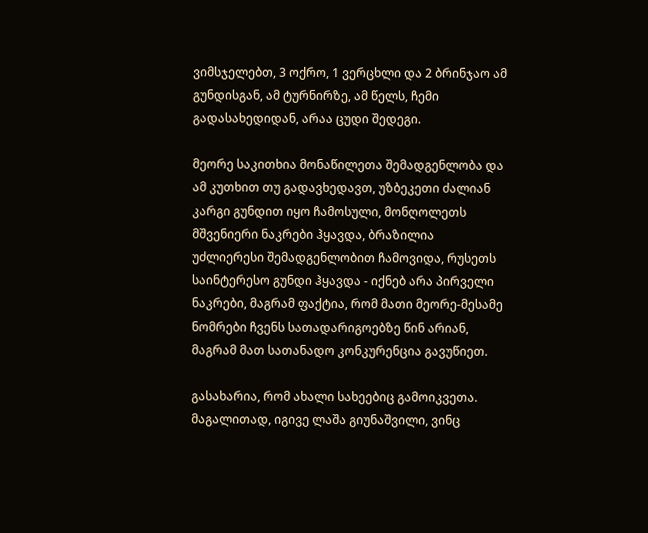ვიმსჯელებთ, 3 ოქრო, 1 ვერცხლი და 2 ბრინჯაო ამ გუნდისგან, ამ ტურნირზე, ამ წელს, ჩემი გადასახედიდან, არაა ცუდი შედეგი.

მეორე საკითხია მონაწილეთა შემადგენლობა და ამ კუთხით თუ გადავხედავთ, უზბეკეთი ძალიან კარგი გუნდით იყო ჩამოსული, მონღოლეთს მშვენიერი ნაკრები ჰყავდა, ბრაზილია უძლიერესი შემადგენლობით ჩამოვიდა, რუსეთს საინტერესო გუნდი ჰყავდა - იქნებ არა პირველი ნაკრები, მაგრამ ფაქტია, რომ მათი მეორე-მესამე ნომრები ჩვენს სათადარიგოებზე წინ არიან, მაგრამ მათ სათანადო კონკურენცია გავუწიეთ.

გასახარია, რომ ახალი სახეებიც გამოიკვეთა. მაგალითად, იგივე ლაშა გიუნაშვილი, ვინც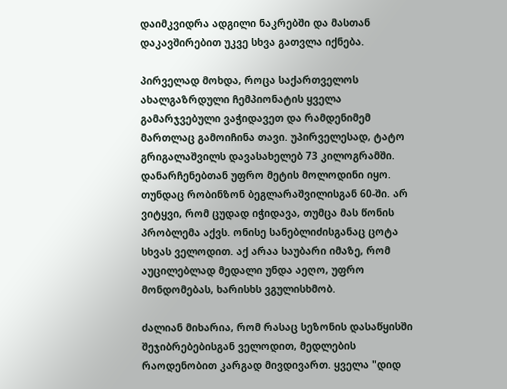დაიმკვიდრა ადგილი ნაკრებში და მასთან დაკავშირებით უკვე სხვა გათვლა იქნება.

პირველად მოხდა, როცა საქართველოს ახალგაზრდული ჩემპიონატის ყველა გამარჯვებული ვაჭიდავეთ და რამდენიმემ მართლაც გამოიჩინა თავი. უპირველესად, ტატო გრიგალაშვილს დავასახელებ 73 კილოგრამში. დანარჩენებთან უფრო მეტის მოლოდინი იყო. თუნდაც რობინზონ ბეგლარაშვილისგან 60-ში. არ ვიტყვი, რომ ცუდად იჭიდავა, თუმცა მას წონის პრობლემა აქვს. ონისე სანებლიძისგანაც ცოტა სხვას ველოდით. აქ არაა საუბარი იმაზე, რომ აუცილებლად მედალი უნდა აეღო, უფრო მონდომებას, ხარისხს ვგულისხმობ.

ძალიან მიხარია, რომ რასაც სეზონის დასაწყისში შეჯიბრებებისგან ველოდით, მედლების რაოდენობით კარგად მივდივართ. ყველა "დიდ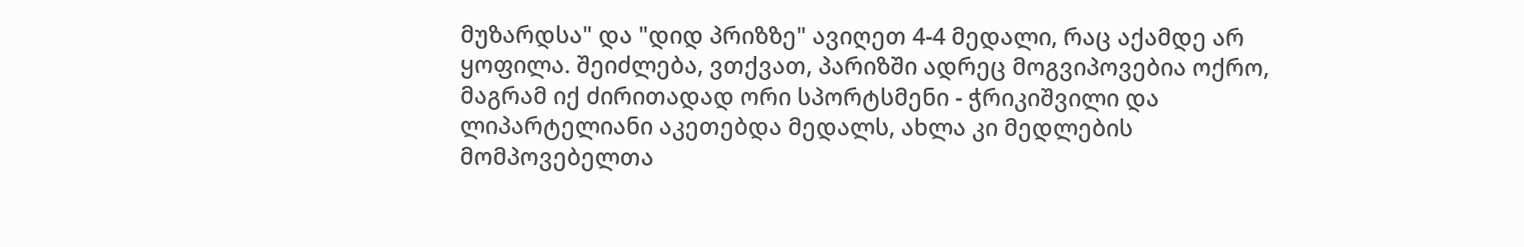მუზარდსა" და "დიდ პრიზზე" ავიღეთ 4-4 მედალი, რაც აქამდე არ ყოფილა. შეიძლება, ვთქვათ, პარიზში ადრეც მოგვიპოვებია ოქრო, მაგრამ იქ ძირითადად ორი სპორტსმენი - ჭრიკიშვილი და ლიპარტელიანი აკეთებდა მედალს, ახლა კი მედლების მომპოვებელთა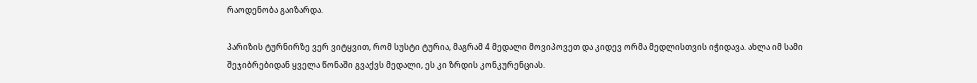რაოდენობა გაიზარდა.

პარიზის ტურნირზე ვერ ვიტყვით, რომ სუსტი ტურია, მაგრამ 4 მედალი მოვიპოვეთ და კიდევ ორმა მედლისთვის იჭიდავა. ახლა იმ სამი შეჯიბრებიდან ყველა წონაში გვაქვს მედალი, ეს კი ზრდის კონკურენციას.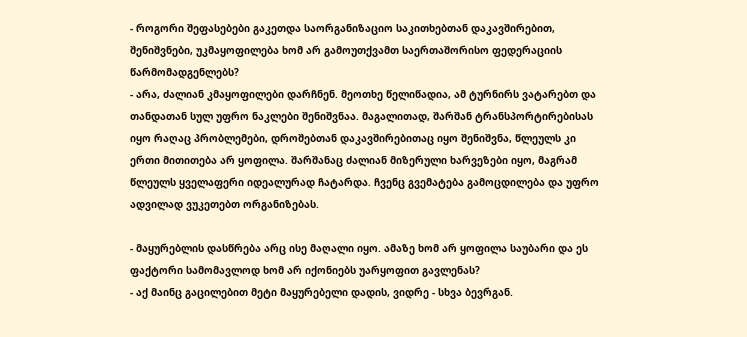- როგორი შეფასებები გაკეთდა საორგანიზაციო საკითხებთან დაკავშირებით, შენიშვნები, უკმაყოფილება ხომ არ გამოუთქვამთ საერთაშორისო ფედერაციის წარმომადგენლებს?
- არა, ძალიან კმაყოფილები დარჩნენ. მეოთხე წელიწადია, ამ ტურნირს ვატარებთ და თანდათან სულ უფრო ნაკლები შენიშვნაა. მაგალითად, შარშან ტრანსპორტირებისას იყო რაღაც პრობლემები, დროშებთან დაკავშირებითაც იყო შენიშვნა, წლეულს კი ერთი მითითება არ ყოფილა. შარშანაც ძალიან მიზერული ხარვეზები იყო, მაგრამ წლეულს ყველაფერი იდეალურად ჩატარდა. ჩვენც გვემატება გამოცდილება და უფრო ადვილად ვუკეთებთ ორგანიზებას.

- მაყურებლის დასწრება არც ისე მაღალი იყო. ამაზე ხომ არ ყოფილა საუბარი და ეს ფაქტორი სამომავლოდ ხომ არ იქონიებს უარყოფით გავლენას?
- აქ მაინც გაცილებით მეტი მაყურებელი დადის, ვიდრე - სხვა ბევრგან.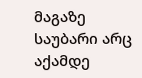მაგაზე საუბარი არც აქამდე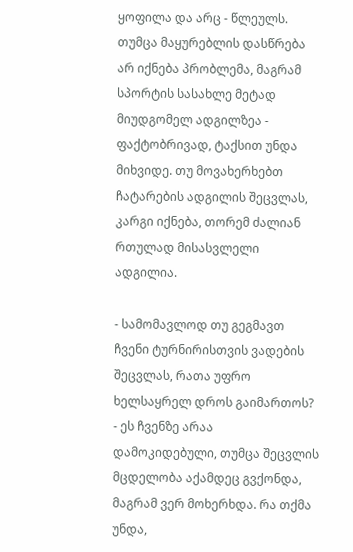ყოფილა და არც - წლეულს. თუმცა მაყურებლის დასწრება არ იქნება პრობლემა, მაგრამ სპორტის სასახლე მეტად მიუდგომელ ადგილზეა - ფაქტობრივად, ტაქსით უნდა მიხვიდე. თუ მოვახერხებთ ჩატარების ადგილის შეცვლას, კარგი იქნება, თორემ ძალიან რთულად მისასვლელი ადგილია.

- სამომავლოდ თუ გეგმავთ ჩვენი ტურნირისთვის ვადების შეცვლას, რათა უფრო ხელსაყრელ დროს გაიმართოს?
- ეს ჩვენზე არაა დამოკიდებული, თუმცა შეცვლის მცდელობა აქამდეც გვქონდა, მაგრამ ვერ მოხერხდა. რა თქმა უნდა,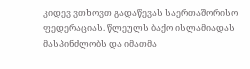კიდევ ვთხოვთ გადაწევას საერთაშორისო ფედერაციას. წლეულს ბაქო ისლამიადას მასპინძლობს და იმათმა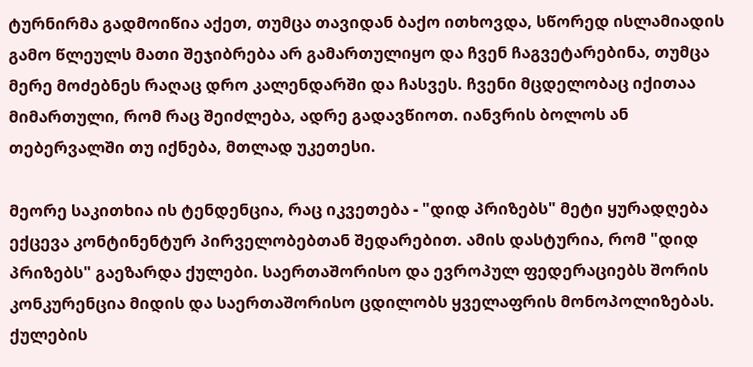ტურნირმა გადმოიწია აქეთ, თუმცა თავიდან ბაქო ითხოვდა, სწორედ ისლამიადის გამო წლეულს მათი შეჯიბრება არ გამართულიყო და ჩვენ ჩაგვეტარებინა, თუმცა მერე მოძებნეს რაღაც დრო კალენდარში და ჩასვეს. ჩვენი მცდელობაც იქითაა მიმართული, რომ რაც შეიძლება, ადრე გადავწიოთ. იანვრის ბოლოს ან თებერვალში თუ იქნება, მთლად უკეთესი.

მეორე საკითხია ის ტენდენცია, რაც იკვეთება - "დიდ პრიზებს" მეტი ყურადღება ექცევა კონტინენტურ პირველობებთან შედარებით. ამის დასტურია, რომ "დიდ პრიზებს" გაეზარდა ქულები. საერთაშორისო და ევროპულ ფედერაციებს შორის კონკურენცია მიდის და საერთაშორისო ცდილობს ყველაფრის მონოპოლიზებას. ქულების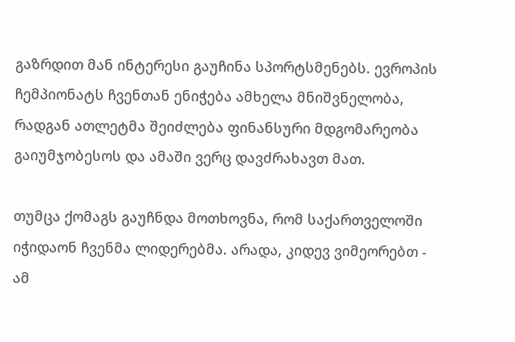გაზრდით მან ინტერესი გაუჩინა სპორტსმენებს. ევროპის ჩემპიონატს ჩვენთან ენიჭება ამხელა მნიშვნელობა, რადგან ათლეტმა შეიძლება ფინანსური მდგომარეობა გაიუმჯობესოს და ამაში ვერც დავძრახავთ მათ.

თუმცა ქომაგს გაუჩნდა მოთხოვნა, რომ საქართველოში იჭიდაონ ჩვენმა ლიდერებმა. არადა, კიდევ ვიმეორებთ - ამ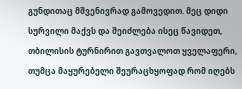გუნდითაც მშვენივრად გამოვედით. მეც დიდი სურვილი მაქვს და შეიძლება ისეც წავიდეთ, თბილისის ტურნირით გავთვალოთ ყველაფერი, თუმცა მაყურებელი შეურაცხყოფად რომ იღებს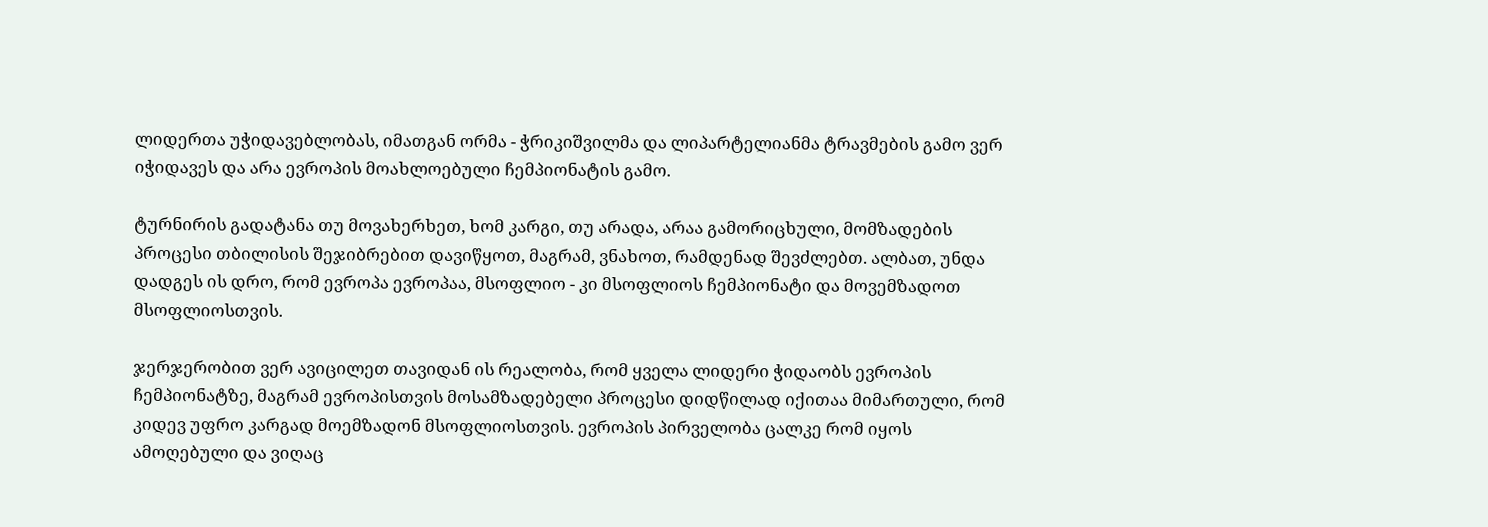ლიდერთა უჭიდავებლობას, იმათგან ორმა - ჭრიკიშვილმა და ლიპარტელიანმა ტრავმების გამო ვერ იჭიდავეს და არა ევროპის მოახლოებული ჩემპიონატის გამო.

ტურნირის გადატანა თუ მოვახერხეთ, ხომ კარგი, თუ არადა, არაა გამორიცხული, მომზადების პროცესი თბილისის შეჯიბრებით დავიწყოთ, მაგრამ, ვნახოთ, რამდენად შევძლებთ. ალბათ, უნდა დადგეს ის დრო, რომ ევროპა ევროპაა, მსოფლიო - კი მსოფლიოს ჩემპიონატი და მოვემზადოთ მსოფლიოსთვის.

ჯერჯერობით ვერ ავიცილეთ თავიდან ის რეალობა, რომ ყველა ლიდერი ჭიდაობს ევროპის ჩემპიონატზე, მაგრამ ევროპისთვის მოსამზადებელი პროცესი დიდწილად იქითაა მიმართული, რომ კიდევ უფრო კარგად მოემზადონ მსოფლიოსთვის. ევროპის პირველობა ცალკე რომ იყოს ამოღებული და ვიღაც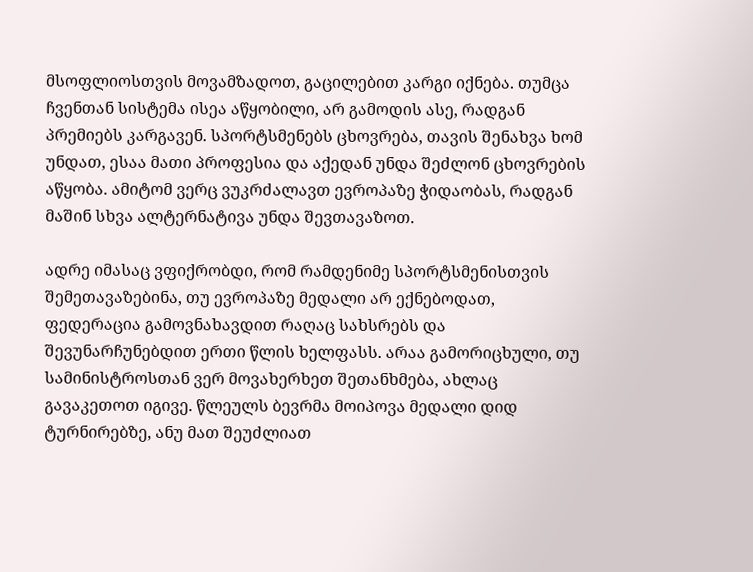მსოფლიოსთვის მოვამზადოთ, გაცილებით კარგი იქნება. თუმცა ჩვენთან სისტემა ისეა აწყობილი, არ გამოდის ასე, რადგან პრემიებს კარგავენ. სპორტსმენებს ცხოვრება, თავის შენახვა ხომ უნდათ, ესაა მათი პროფესია და აქედან უნდა შეძლონ ცხოვრების აწყობა. ამიტომ ვერც ვუკრძალავთ ევროპაზე ჭიდაობას, რადგან მაშინ სხვა ალტერნატივა უნდა შევთავაზოთ.

ადრე იმასაც ვფიქრობდი, რომ რამდენიმე სპორტსმენისთვის შემეთავაზებინა, თუ ევროპაზე მედალი არ ექნებოდათ, ფედერაცია გამოვნახავდით რაღაც სახსრებს და შევუნარჩუნებდით ერთი წლის ხელფასს. არაა გამორიცხული, თუ სამინისტროსთან ვერ მოვახერხეთ შეთანხმება, ახლაც გავაკეთოთ იგივე. წლეულს ბევრმა მოიპოვა მედალი დიდ ტურნირებზე, ანუ მათ შეუძლიათ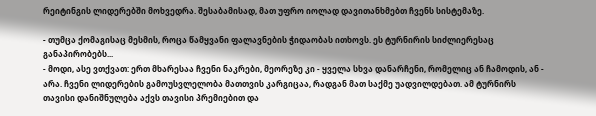რეიტინგის ლიდერებში მოხვედრა. შესაბამისად, მათ უფრო იოლად დავითანხმებთ ჩვენს სისტემაზე.

- თუმცა ქომაგისაც მესმის, როცა წამყვანი ფალავნების ჭიდაობას ითხოვს. ეს ტურნირის სიძლიერესაც განაპირობებს...
- მოდი, ასე ვთქვათ: ერთ მხარესაა ჩვენი ნაკრები, მეორეზე კი - ყველა სხვა დანარჩენი, რომელიც ან ჩამოდის, ან - არა. ჩვენი ლიდერების გამოუსვლელობა მათთვის კარგიცაა, რადგან მათ საქმე უადვილდებათ. ამ ტურნირს თავისი დანიშნულება აქვს თავისი პრემიებით და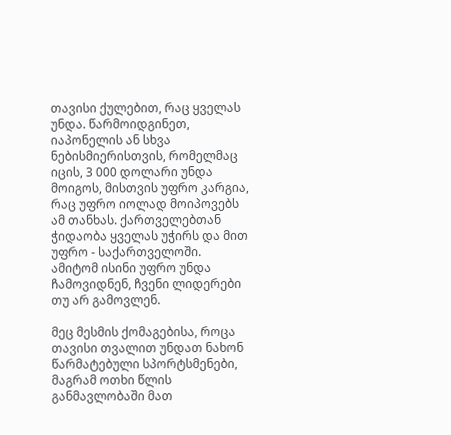თავისი ქულებით, რაც ყველას უნდა. წარმოიდგინეთ, იაპონელის ან სხვა ნებისმიერისთვის, რომელმაც იცის, 3 000 დოლარი უნდა მოიგოს, მისთვის უფრო კარგია, რაც უფრო იოლად მოიპოვებს ამ თანხას. ქართველებთან ჭიდაობა ყველას უჭირს და მით უფრო - საქართველოში. ამიტომ ისინი უფრო უნდა ჩამოვიდნენ, ჩვენი ლიდერები თუ არ გამოვლენ.

მეც მესმის ქომაგებისა, როცა თავისი თვალით უნდათ ნახონ წარმატებული სპორტსმენები, მაგრამ ოთხი წლის განმავლობაში მათ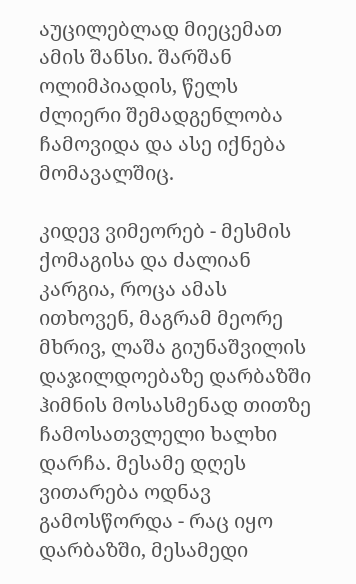აუცილებლად მიეცემათ ამის შანსი. შარშან ოლიმპიადის, წელს ძლიერი შემადგენლობა ჩამოვიდა და ასე იქნება მომავალშიც.

კიდევ ვიმეორებ - მესმის ქომაგისა და ძალიან კარგია, როცა ამას ითხოვენ, მაგრამ მეორე მხრივ, ლაშა გიუნაშვილის დაჯილდოებაზე დარბაზში ჰიმნის მოსასმენად თითზე ჩამოსათვლელი ხალხი დარჩა. მესამე დღეს ვითარება ოდნავ გამოსწორდა - რაც იყო დარბაზში, მესამედი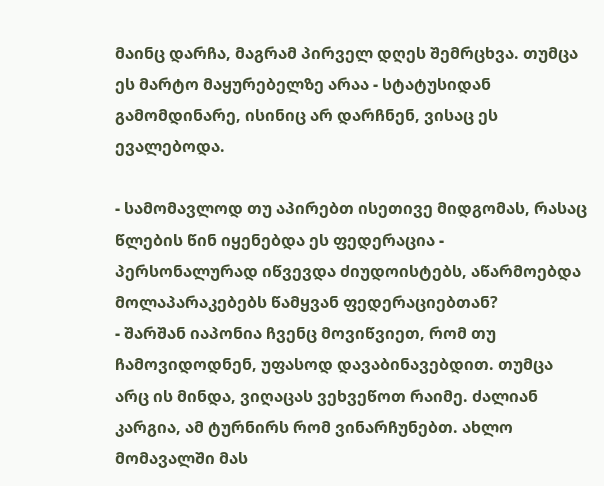მაინც დარჩა, მაგრამ პირველ დღეს შემრცხვა. თუმცა ეს მარტო მაყურებელზე არაა - სტატუსიდან გამომდინარე, ისინიც არ დარჩნენ, ვისაც ეს ევალებოდა.

- სამომავლოდ თუ აპირებთ ისეთივე მიდგომას, რასაც წლების წინ იყენებდა ეს ფედერაცია - პერსონალურად იწვევდა ძიუდოისტებს, აწარმოებდა მოლაპარაკებებს წამყვან ფედერაციებთან?
- შარშან იაპონია ჩვენც მოვიწვიეთ, რომ თუ ჩამოვიდოდნენ, უფასოდ დავაბინავებდით. თუმცა არც ის მინდა, ვიღაცას ვეხვეწოთ რაიმე. ძალიან კარგია, ამ ტურნირს რომ ვინარჩუნებთ. ახლო მომავალში მას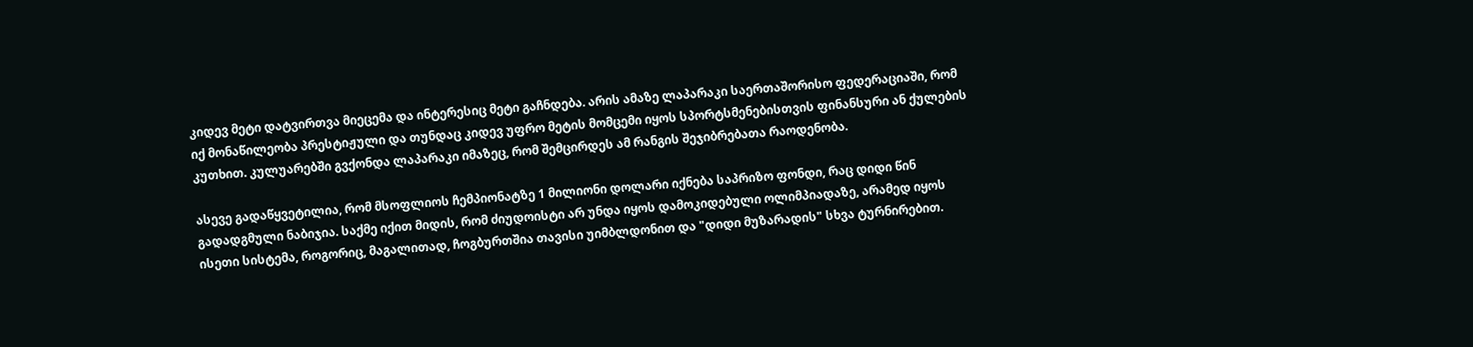კიდევ მეტი დატვირთვა მიეცემა და ინტერესიც მეტი გაჩნდება. არის ამაზე ლაპარაკი საერთაშორისო ფედერაციაში, რომ იქ მონაწილეობა პრესტიჟული და თუნდაც კიდევ უფრო მეტის მომცემი იყოს სპორტსმენებისთვის ფინანსური ან ქულების კუთხით. კულუარებში გვქონდა ლაპარაკი იმაზეც, რომ შემცირდეს ამ რანგის შეჯიბრებათა რაოდენობა.

ასევე გადაწყვეტილია, რომ მსოფლიოს ჩემპიონატზე 1 მილიონი დოლარი იქნება საპრიზო ფონდი, რაც დიდი წინ გადადგმული ნაბიჯია. საქმე იქით მიდის, რომ ძიუდოისტი არ უნდა იყოს დამოკიდებული ოლიმპიადაზე, არამედ იყოს ისეთი სისტემა, როგორიც, მაგალითად, ჩოგბურთშია თავისი უიმბლდონით და "დიდი მუზარადის" სხვა ტურნირებით.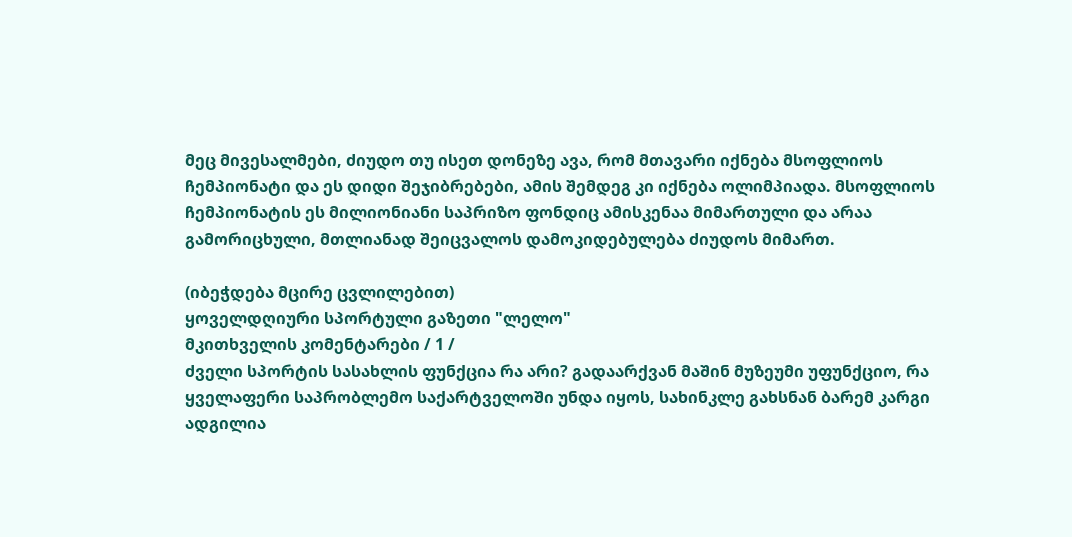მეც მივესალმები, ძიუდო თუ ისეთ დონეზე ავა, რომ მთავარი იქნება მსოფლიოს ჩემპიონატი და ეს დიდი შეჯიბრებები, ამის შემდეგ კი იქნება ოლიმპიადა. მსოფლიოს ჩემპიონატის ეს მილიონიანი საპრიზო ფონდიც ამისკენაა მიმართული და არაა გამორიცხული, მთლიანად შეიცვალოს დამოკიდებულება ძიუდოს მიმართ.

(იბეჭდება მცირე ცვლილებით)
ყოველდღიური სპორტული გაზეთი "ლელო"
მკითხველის კომენტარები / 1 /
ძველი სპორტის სასახლის ფუნქცია რა არი? გადაარქვან მაშინ მუზეუმი უფუნქციო, რა ყველაფერი საპრობლემო საქარტველოში უნდა იყოს, სახინკლე გახსნან ბარემ კარგი ადგილია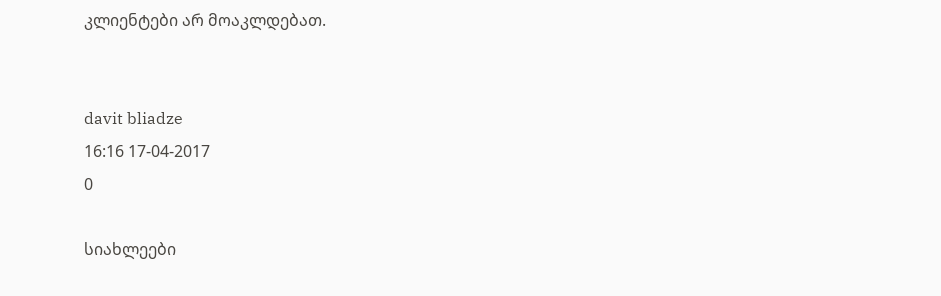კლიენტები არ მოაკლდებათ.


davit bliadze
16:16 17-04-2017
0

სიახლეები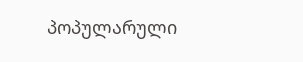პოპულარული